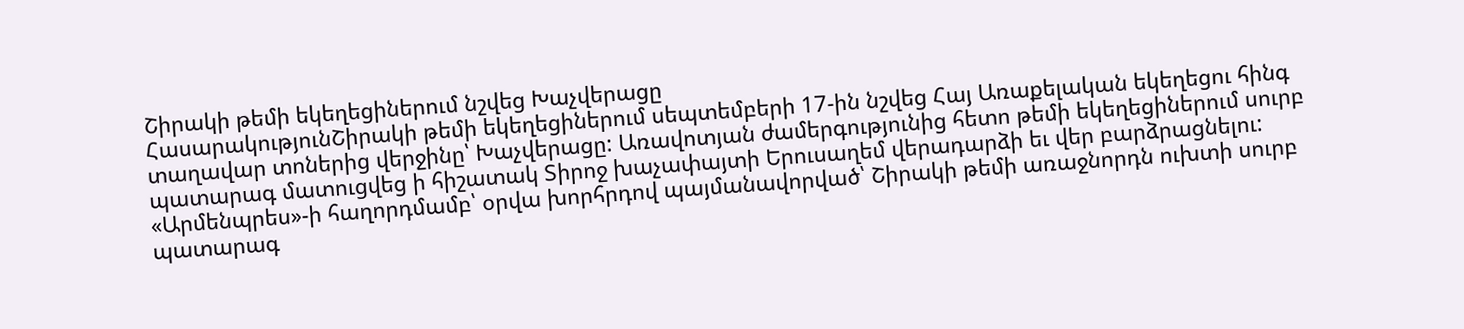Շիրակի թեմի եկեղեցիներում նշվեց Խաչվերացը
ՀասարակությունՇիրակի թեմի եկեղեցիներում սեպտեմբերի 17-ին նշվեց Հայ Առաքելական եկեղեցու հինգ տաղավար տոներից վերջինը՝ Խաչվերացը: Առավոտյան ժամերգությունից հետո թեմի եկեղեցիներում սուրբ պատարագ մատուցվեց ի հիշատակ Տիրոջ խաչափայտի Երուսաղեմ վերադարձի եւ վեր բարձրացնելու: «Արմենպրես»-ի հաղորդմամբ՝ օրվա խորհրդով պայմանավորված՝ Շիրակի թեմի առաջնորդն ուխտի սուրբ պատարագ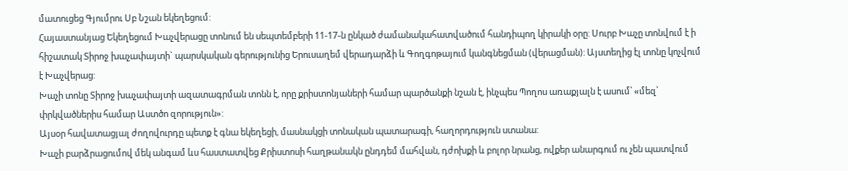մատուցեց Գյումրու Սբ Նշան եկեղեցում:
Հայաստանյաց Եկեղեցում Խաչվերացը տոնում են սեպտեմբերի 11-17-ն ընկած ժամանակահատվածում հանդիպող կիրակի օրը: Սուրբ Խաչը տոնվում է ի հիշատակ Տիրոջ խաչափայտի` պարսկական գերությունից Երուսաղեմ վերադարձի և Գողգոթայում կանգնեցման (վերացման): Այստեղից էլ տոնը կոչվում է Խաչվերաց:
Խաչի տոնը Տիրոջ խաչափայտի ազատագրման տոնն է, որը քրիստոնյաների համար պարծանքի նշան է, ինչպես Պողոս առաքյալն է ասում՝ «մեզ՝ փրկվածներիս համար Աստծո զորություն»:
Այսօր հավատացյալ ժողովուրդը պետք է գնա եկեղեցի, մասնակցի տոնական պատարագի, հաղորդություն ստանա:
Խաչի բարձրացումով մեկ անգամ ևս հաստատվեց Քրիստոսի հաղթանակն ընդդեմ մահվան, դժոխքի և բոլոր նրանց, ովքեր անարգում ու չեն պատվում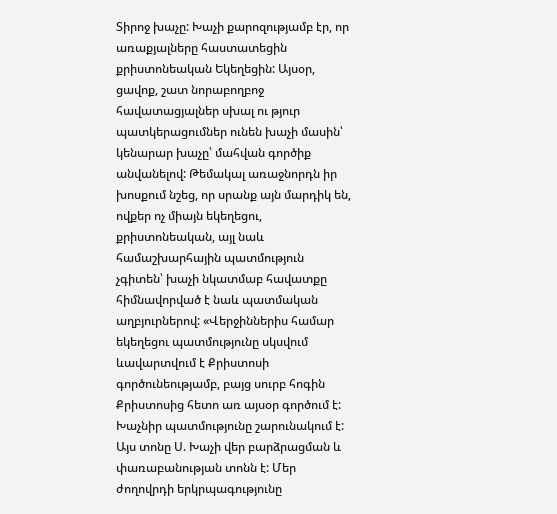Տիրոջ խաչը: Խաչի քարոզությամբ էր, որ առաքյալները հաստատեցին քրիստոնեական Եկեղեցին: Այսօր, ցավոք, շատ նորաբողբոջ հավատացյալներ սխալ ու թյուր պատկերացումներ ունեն խաչի մասին՝ կենարար խաչը՝ մահվան գործիք անվանելով: Թեմակալ առաջնորդն իր խոսքում նշեց, որ սրանք այն մարդիկ են, ովքեր ոչ միայն եկեղեցու, քրիստոնեական, այլ նաև համաշխարհային պատմություն չգիտեն՝ խաչի նկատմաբ հավատքը հիմնավորված է նաև պատմական աղբյուրներով: «Վերջիններիս համար եկեղեցու պատմությունը սկսվում ևավարտվում է Քրիստոսի գործունեությամբ, բայց սուրբ հոգին Քրիստոսից հետո առ այսօր գործում է: Խաչնիր պատմությունը շարունակում է: Այս տոնը Ս. Խաչի վեր բարձրացման և փառաբանության տոնն է: Մեր ժողովրդի երկրպագությունը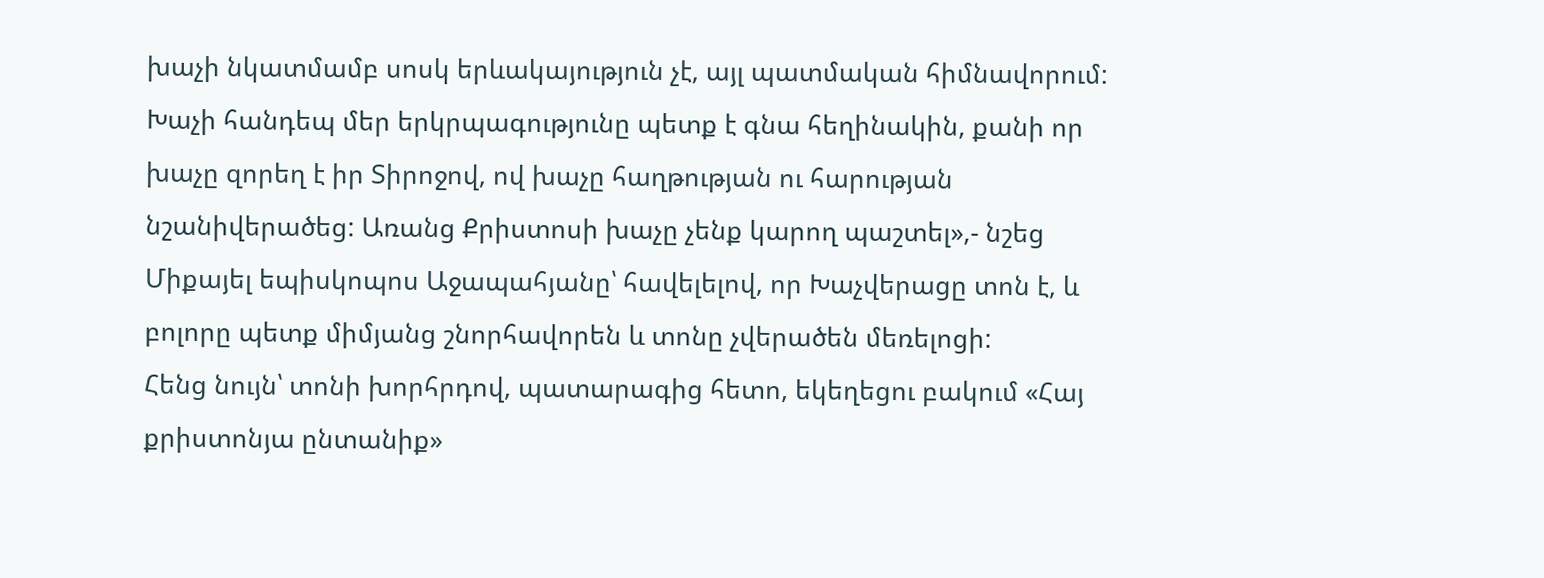խաչի նկատմամբ սոսկ երևակայություն չէ, այլ պատմական հիմնավորում: Խաչի հանդեպ մեր երկրպագությունը պետք է գնա հեղինակին, քանի որ խաչը զորեղ է իր Տիրոջով, ով խաչը հաղթության ու հարության նշանիվերածեց: Առանց Քրիստոսի խաչը չենք կարող պաշտել»,- նշեց Միքայել եպիսկոպոս Աջապահյանը՝ հավելելով, որ Խաչվերացը տոն է, և բոլորը պետք միմյանց շնորհավորեն և տոնը չվերածեն մեռելոցի:
Հենց նույն՝ տոնի խորհրդով, պատարագից հետո, եկեղեցու բակում «Հայ քրիստոնյա ընտանիք»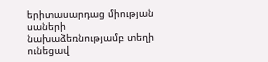երիտասարդաց միության սաների նախաձեռնությամբ տեղի ունեցավ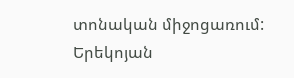տոնական միջոցառում:
Երեկոյան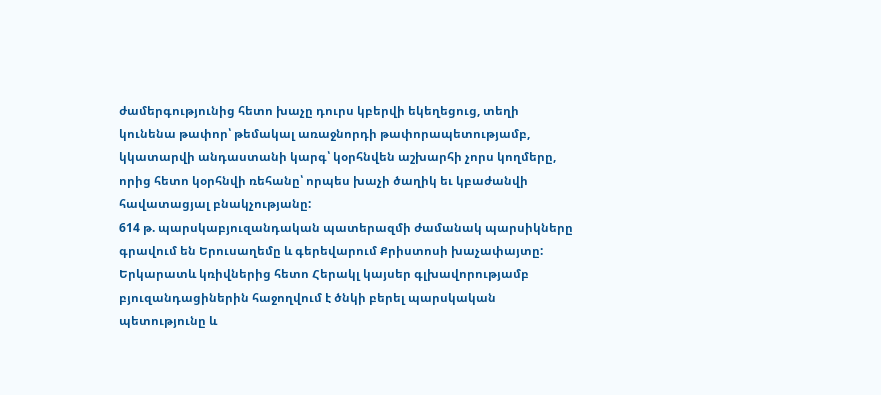ժամերգությունից հետո խաչը դուրս կբերվի եկեղեցուց, տեղի կունենա թափոր՝ թեմակալ առաջնորդի թափորապետությամբ, կկատարվի անդաստանի կարգ՝ կօրհնվեն աշխարհի չորս կողմերը, որից հետո կօրհնվի ռեհանը՝ որպես խաչի ծաղիկ եւ կբաժանվի հավատացյալ բնակչությանը:
614 թ. պարսկաբյուզանդական պատերազմի ժամանակ պարսիկները գրավում են Երուսաղեմը և գերեվարում Քրիստոսի խաչափայտը: Երկարատև կռիվներից հետո Հերակլ կայսեր գլխավորությամբ բյուզանդացիներին հաջողվում է ծնկի բերել պարսկական պետությունը և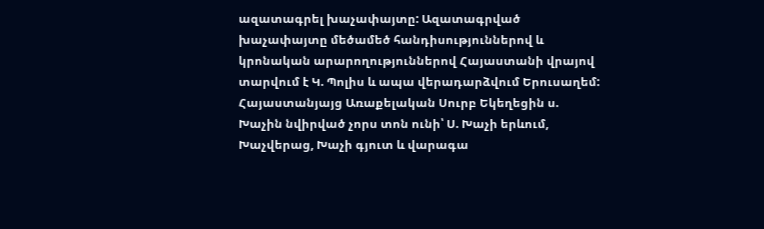ազատագրել խաչափայտը: Ազատագրված խաչափայտը մեծամեծ հանդիսություններով և կրոնական արարողություններով Հայաստանի վրայով տարվում է Կ. Պոլիս և ապա վերադարձվում Երուսաղեմ:
Հայաստանյայց Առաքելական Սուրբ Եկեղեցին ս. Խաչին նվիրված չորս տոն ունի՝ Ս. Խաչի երևում, Խաչվերաց, Խաչի գյուտ և վարագա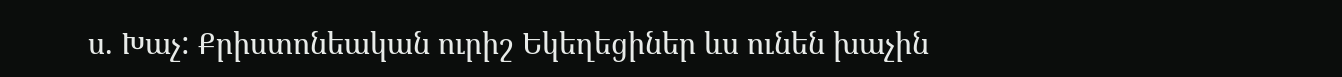ս. Խաչ: Քրիստոնեական ուրիշ Եկեղեցիներ ևս ունեն խաչին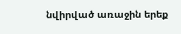նվիրված առաջին երեք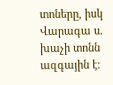տոները, իսկ Վարագա ս. խաչի տոնն ազգային է: